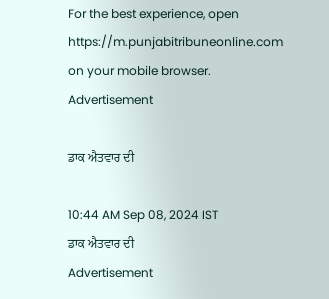For the best experience, open
https://m.punjabitribuneonline.com
on your mobile browser.
Advertisement

ਡਾਕ ਐਤਵਾਰ ਦੀ

10:44 AM Sep 08, 2024 IST
ਡਾਕ ਐਤਵਾਰ ਦੀ
Advertisement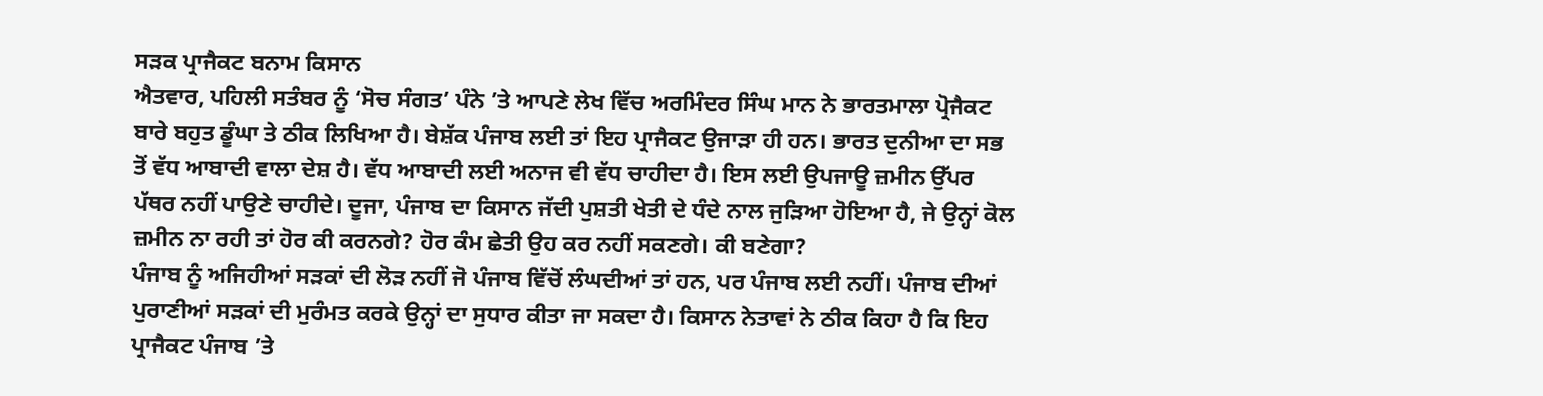ਸੜਕ ਪ੍ਰਾਜੈਕਟ ਬਨਾਮ ਕਿਸਾਨ
ਐਤਵਾਰ, ਪਹਿਲੀ ਸਤੰਬਰ ਨੂੰ ‘ਸੋਚ ਸੰਗਤ’ ਪੰਨੇ ’ਤੇ ਆਪਣੇ ਲੇਖ ਵਿੱਚ ਅਰਮਿੰਦਰ ਸਿੰਘ ਮਾਨ ਨੇ ਭਾਰਤਮਾਲਾ ਪ੍ਰੋਜੈਕਟ ਬਾਰੇ ਬਹੁਤ ਡੂੰਘਾ ਤੇ ਠੀਕ ਲਿਖਿਆ ਹੈ। ਬੇਸ਼ੱਕ ਪੰਜਾਬ ਲਈ ਤਾਂ ਇਹ ਪ੍ਰਾਜੈਕਟ ਉਜਾੜਾ ਹੀ ਹਨ। ਭਾਰਤ ਦੁਨੀਆ ਦਾ ਸਭ ਤੋਂ ਵੱਧ ਆਬਾਦੀ ਵਾਲਾ ਦੇਸ਼ ਹੈ। ਵੱਧ ਆਬਾਦੀ ਲਈ ਅਨਾਜ ਵੀ ਵੱਧ ਚਾਹੀਦਾ ਹੈ। ਇਸ ਲਈ ਉਪਜਾਊ ਜ਼ਮੀਨ ਉੱਪਰ ਪੱਥਰ ਨਹੀਂ ਪਾਉਣੇ ਚਾਹੀਦੇ। ਦੂਜਾ, ਪੰਜਾਬ ਦਾ ਕਿਸਾਨ ਜੱਦੀ ਪੁਸ਼ਤੀ ਖੇਤੀ ਦੇ ਧੰਦੇ ਨਾਲ ਜੁੜਿਆ ਹੋਇਆ ਹੈ, ਜੇ ਉਨ੍ਹਾਂ ਕੋਲ ਜ਼ਮੀਨ ਨਾ ਰਹੀ ਤਾਂ ਹੋਰ ਕੀ ਕਰਨਗੇ? ਹੋਰ ਕੰਮ ਛੇਤੀ ਉਹ ਕਰ ਨਹੀਂ ਸਕਣਗੇ। ਕੀ ਬਣੇਗਾ?
ਪੰਜਾਬ ਨੂੰ ਅਜਿਹੀਆਂ ਸੜਕਾਂ ਦੀ ਲੋੜ ਨਹੀਂ ਜੋ ਪੰਜਾਬ ਵਿੱਚੋਂ ਲੰਘਦੀਆਂ ਤਾਂ ਹਨ, ਪਰ ਪੰਜਾਬ ਲਈ ਨਹੀਂ। ਪੰਜਾਬ ਦੀਆਂ ਪੁਰਾਣੀਆਂ ਸੜਕਾਂ ਦੀ ਮੁਰੰਮਤ ਕਰਕੇ ਉਨ੍ਹਾਂ ਦਾ ਸੁਧਾਰ ਕੀਤਾ ਜਾ ਸਕਦਾ ਹੈ। ਕਿਸਾਨ ਨੇਤਾਵਾਂ ਨੇ ਠੀਕ ਕਿਹਾ ਹੈ ਕਿ ਇਹ ਪ੍ਰਾਜੈਕਟ ਪੰਜਾਬ ’ਤੇ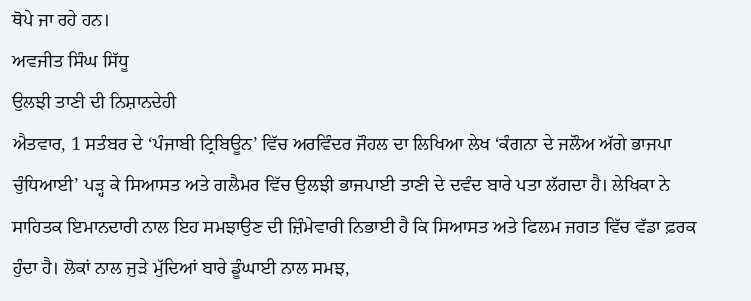ਥੋਪੇ ਜਾ ਰਹੇ ਹਨ।
ਅਵਜੀਤ ਸਿੰਘ ਸਿੱਧੂ
ਉਲਝੀ ਤਾਣੀ ਦੀ ਨਿਸ਼ਾਨਦੇਹੀ
ਐਤਵਾਰ, 1 ਸਤੰਬਰ ਦੇ ‘ਪੰਜਾਬੀ ਟ੍ਰਿਬਿਊਨ’ ਵਿੱਚ ਅਰਵਿੰਦਰ ਜੌਹਲ ਦਾ ਲਿਖਿਆ ਲੇਖ ‘ਕੰਗਨਾ ਦੇ ਜਲੌਅ ਅੱਗੇ ਭਾਜਪਾ ਚੁੰਧਿਆਈ’ ਪੜ੍ਹ ਕੇ ਸਿਆਸਤ ਅਤੇ ਗਲੈਮਰ ਵਿੱਚ ਉਲਝੀ ਭਾਜਪਾਈ ਤਾਣੀ ਦੇ ਦਵੰਦ ਬਾਰੇ ਪਤਾ ਲੱਗਦਾ ਹੈ। ਲੇਖਿਕਾ ਨੇ ਸਾਹਿਤਕ ਇਮਾਨਦਾਰੀ ਨਾਲ ਇਹ ਸਮਝਾਉਣ ਦੀ ਜ਼ਿੰਮੇਵਾਰੀ ਨਿਭਾਈ ਹੈ ਕਿ ਸਿਆਸਤ ਅਤੇ ਫਿਲਮ ਜਗਤ ਵਿੱਚ ਵੱਡਾ ਫ਼ਰਕ ਹੁੰਦਾ ਹੈ। ਲੋਕਾਂ ਨਾਲ ਜੁੜੇ ਮੁੱਦਿਆਂ ਬਾਰੇ ਡੂੰਘਾਈ ਨਾਲ ਸਮਝ,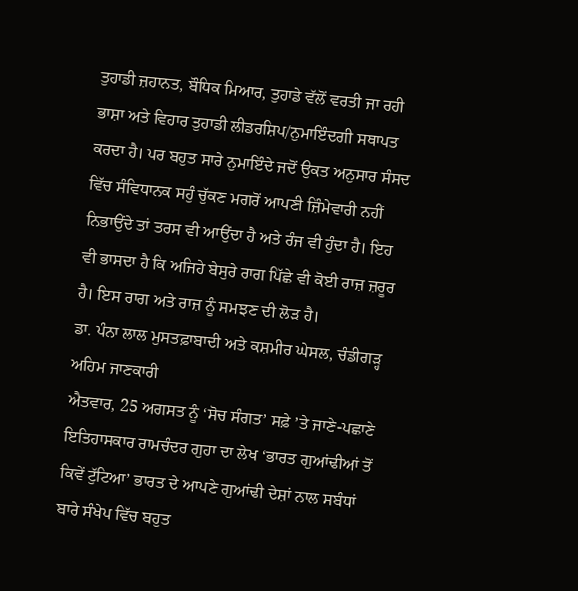ਤੁਹਾਡੀ ਜ਼ਹਾਨਤ, ਬੌਧਿਕ ਮਿਆਰ, ਤੁਹਾਡੇ ਵੱਲੋਂ ਵਰਤੀ ਜਾ ਰਹੀ ਭਾਸ਼ਾ ਅਤੇ ਵਿਹਾਰ ਤੁਹਾਡੀ ਲੀਡਰਸ਼ਿਪ/ਨੁਮਾਇੰਦਗੀ ਸਥਾਪਤ ਕਰਦਾ ਹੈ। ਪਰ ਬਹੁਤ ਸਾਰੇ ਨੁਮਾਇੰਦੇ ਜਦੋਂ ਉਕਤ ਅਨੁਸਾਰ ਸੰਸਦ ਵਿੱਚ ਸੰਵਿਧਾਨਕ ਸਹੁੰ ਚੁੱਕਣ ਮਗਰੋਂ ਆਪਣੀ ਜ਼ਿੰਮੇਵਾਰੀ ਨਹੀਂ ਨਿਭਾਉਂਦੇ ਤਾਂ ਤਰਸ ਵੀ ਆਉਂਦਾ ਹੈ ਅਤੇ ਰੰਜ ਵੀ ਹੁੰਦਾ ਹੈ। ਇਹ ਵੀ ਭਾਸਦਾ ਹੈ ਕਿ ਅਜਿਹੇ ਬੇਸੁਰੇ ਰਾਗ ਪਿੱਛੇ ਵੀ ਕੋਈ ਰਾਜ਼ ਜ਼ਰੂਰ ਹੈ। ਇਸ ਰਾਗ ਅਤੇ ਰਾਜ਼ ਨੂੰ ਸਮਝਣ ਦੀ ਲੋੜ ਹੈ।
ਡਾ. ਪੰਨਾ ਲਾਲ ਮੁਸਤਫ਼ਾਬਾਦੀ ਅਤੇ ਕਸ਼ਮੀਰ ਘੇਸਲ, ਚੰਡੀਗੜ੍ਹ
ਅਹਿਮ ਜਾਣਕਾਰੀ
ਐਤਵਾਰ, 25 ਅਗਸਤ ਨੂੰ ‘ਸੋਚ ਸੰਗਤ’ ਸਫ਼ੇ ’ਤੇ ਜਾਣੇ-ਪਛਾਣੇ ਇਤਿਹਾਸਕਾਰ ਰਾਮਚੰਦਰ ਗੁਹਾ ਦਾ ਲੇਖ ‘ਭਾਰਤ ਗੁਆਂਢੀਆਂ ਤੋਂ ਕਿਵੇਂ ਟੁੱਟਿਆ’ ਭਾਰਤ ਦੇ ਆਪਣੇ ਗੁਆਂਢੀ ਦੇਸ਼ਾਂ ਨਾਲ ਸਬੰਧਾਂ ਬਾਰੇ ਸੰਖੇਪ ਵਿੱਚ ਬਹੁਤ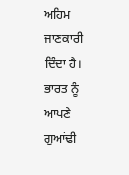ਅਹਿਮ ਜਾਣਕਾਰੀ ਦਿੰਦਾ ਹੈ। ਭਾਰਤ ਨੂੰ ਆਪਣੇ ਗੁਆਂਢੀ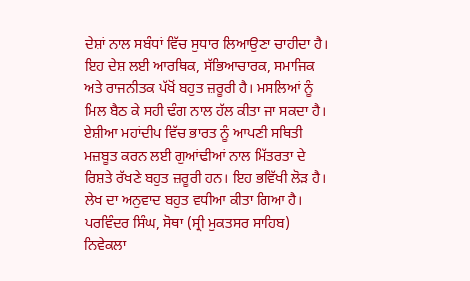ਦੇਸ਼ਾਂ ਨਾਲ ਸਬੰਧਾਂ ਵਿੱਚ ਸੁਧਾਰ ਲਿਆਉਣਾ ਚਾਹੀਦਾ ਹੈ। ਇਹ ਦੇਸ਼ ਲਈ ਆਰਥਿਕ, ਸੱਭਿਆਚਾਰਕ, ਸਮਾਜਿਕ ਅਤੇ ਰਾਜਨੀਤਕ ਪੱਖੋਂ ਬਹੁਤ ਜ਼ਰੂਰੀ ਹੈ। ਮਸਲਿਆਂ ਨੂੰ ਮਿਲ ਬੈਠ ਕੇ ਸਹੀ ਢੰਗ ਨਾਲ ਹੱਲ ਕੀਤਾ ਜਾ ਸਕਦਾ ਹੈ। ਏਸ਼ੀਆ ਮਹਾਂਦੀਪ ਵਿੱਚ ਭਾਰਤ ਨੂੰ ਆਪਣੀ ਸਥਿਤੀ ਮਜ਼ਬੂਤ ਕਰਨ ਲਈ ਗੁਆਂਢੀਆਂ ਨਾਲ ਮਿੱਤਰਤਾ ਦੇ ਰਿਸ਼ਤੇ ਰੱਖਣੇ ਬਹੁਤ ਜ਼ਰੂਰੀ ਹਨ। ਇਹ ਭਵਿੱਖੀ ਲੋੜ ਹੈ। ਲੇਖ ਦਾ ਅਨੁਵਾਦ ਬਹੁਤ ਵਧੀਆ ਕੀਤਾ ਗਿਆ ਹੈ।
ਪਰਵਿੰਦਰ ਸਿੰਘ, ਸੋਥਾ (ਸ੍ਰੀ ਮੁਕਤਸਰ ਸਾਹਿਬ)
ਨਿਵੇਕਲਾ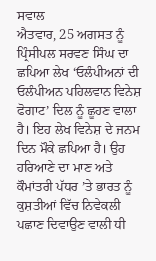ਸਵਾਲ
ਐਤਵਾਰ, 25 ਅਗਸਤ ਨੂੰ ਪ੍ਰਿੰਸੀਪਲ ਸਰਵਣ ਸਿੰਘ ਦਾ ਛਪਿਆ ਲੇਖ ‘ਓਲੰਪੀਅਨਾਂ ਦੀ ਓਲੰਪੀਅਨ ਪਹਿਲਵਾਨ ਵਿਨੇਸ਼ ਫੋਗਾਟ’ ਦਿਲ ਨੂੰ ਛੂਹਣ ਵਾਲਾ ਹੈ। ਇਹ ਲੇਖ ਵਿਨੇਸ਼ ਦੇ ਜਨਮ ਦਿਨ ਮੌਕੇ ਛਪਿਆ ਹੈ। ਉਹ ਹਰਿਆਣੇ ਦਾ ਮਾਣ ਅਤੇ ਕੌਮਾਂਤਰੀ ਪੱਧਰ ’ਤੇ ਭਾਰਤ ਨੂੰ ਕੁਸ਼ਤੀਆਂ ਵਿੱਚ ਨਿਵੇਕਲੀ ਪਛਾਣ ਦਿਵਾਉਣ ਵਾਲੀ ਧੀ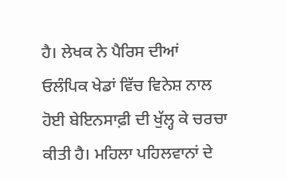ਹੈ। ਲੇਖਕ ਨੇ ਪੈਰਿਸ ਦੀਆਂ ਓਲੰਪਿਕ ਖੇਡਾਂ ਵਿੱਚ ਵਿਨੇਸ਼ ਨਾਲ ਹੋਈ ਬੇਇਨਸਾਫ਼ੀ ਦੀ ਖੁੱਲ੍ਹ ਕੇ ਚਰਚਾ ਕੀਤੀ ਹੈ। ਮਹਿਲਾ ਪਹਿਲਵਾਨਾਂ ਦੇ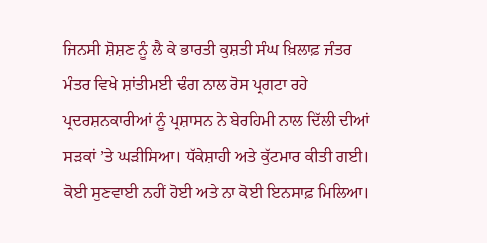ਜਿਨਸੀ ਸ਼ੋਸ਼ਣ ਨੂੰ ਲੈ ਕੇ ਭਾਰਤੀ ਕੁਸ਼ਤੀ ਸੰਘ ਖ਼ਿਲਾਫ਼ ਜੰਤਰ ਮੰਤਰ ਵਿਖੇ ਸ਼ਾਂਤੀਮਈ ਢੰਗ ਨਾਲ ਰੋਸ ਪ੍ਰਗਟਾ ਰਹੇ ਪ੍ਰਦਰਸ਼ਨਕਾਰੀਆਂ ਨੂੰ ਪ੍ਰਸ਼ਾਸਨ ਨੇ ਬੇਰਹਿਮੀ ਨਾਲ ਦਿੱਲੀ ਦੀਆਂ ਸੜਕਾਂ ’ਤੇ ਘੜੀਸਿਆ। ਧੱਕੇਸ਼ਾਹੀ ਅਤੇ ਕੁੱਟਮਾਰ ਕੀਤੀ ਗਈ। ਕੋਈ ਸੁਣਵਾਈ ਨਹੀਂ ਹੋਈ ਅਤੇ ਨਾ ਕੋਈ ਇਨਸਾਫ਼ ਮਿਲਿਆ।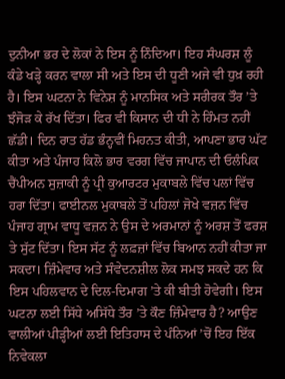ਦੁਨੀਆ ਭਰ ਦੇ ਲੋਕਾਂ ਨੇ ਇਸ ਨੂੰ ਨਿੰਦਿਆ। ਇਹ ਸੰਘਰਸ਼ ਲੂੰ ਕੰਡੇ ਖੜ੍ਹੇ ਕਰਨ ਵਾਲਾ ਸੀ ਅਤੇ ਇਸ ਦੀ ਧੂਣੀ ਅਜੇ ਵੀ ਧੁਖ਼ ਰਹੀ ਹੈ। ਇਸ ਘਟਨਾ ਨੇ ਵਿਨੇਸ਼ ਨੂੰ ਮਾਨਸਿਕ ਅਤੇ ਸਰੀਰਕ ਤੌਰ ’ਤੇ ਝੰਜੋੜ ਕੇ ਰੱਖ ਦਿੱਤਾ। ਫਿਰ ਵੀ ਕਿਸਾਨ ਦੀ ਧੀ ਨੇ ਹਿੰਮਤ ਨਹੀਂ ਛੱਡੀ। ਦਿਨ ਰਾਤ ਹੱਡ ਭੰਨ੍ਹਵੀਂ ਮਿਹਨਤ ਕੀਤੀ, ਆਪਣਾ ਭਾਰ ਘੱਟ ਕੀਤਾ ਅਤੇ ਪੰਜਾਹ ਕਿਲੋ ਭਾਰ ਵਰਗ ਵਿੱਚ ਜਾਪਾਨ ਦੀ ਓਲੰਪਿਕ ਚੈਂਪੀਅਨ ਸੁਜ਼ਾਕੀ ਨੂੰ ਪ੍ਰੀ ਕੁਆਰਟਰ ਮੁਕਾਬਲੇ ਵਿੱਚ ਪਲਾਂ ਵਿੱਚ ਹਰਾ ਦਿੱਤਾ। ਫਾਈਨਲ ਮੁਕਾਬਲੇ ਤੋਂ ਪਹਿਲਾਂ ਜੋਖੇ ਵਜ਼ਨ ਵਿੱਚ ਪੰਜਾਹ ਗ੍ਰਾਮ ਵਾਧੂ ਵਜ਼ਨ ਨੇ ਉਸ ਦੇ ਅਰਮਾਨਾਂ ਨੂੰ ਅਰਸ਼ ਤੋਂ ਫਰਸ਼ ਤੇ ਸੁੱਟ ਦਿੱਤਾ। ਇਸ ਸੱਟ ਨੂੰ ਲਫ਼ਜ਼ਾਂ ਵਿੱਚ ਬਿਆਨ ਨਹੀਂ ਕੀਤਾ ਜਾ ਸਕਦਾ। ਜ਼ਿੰਮੇਵਾਰ ਅਤੇ ਸੰਵੇਦਨਸ਼ੀਲ ਲੋਕ ਸਮਝ ਸਕਦੇ ਹਨ ਕਿ ਇਸ ਪਹਿਲਵਾਨ ਦੇ ਦਿਲ-ਦਿਮਾਗ ’ਤੇ ਕੀ ਬੀਤੀ ਹੋਵੇਗੀ। ਇਸ ਘਟਨਾ ਲਈ ਸਿੱਧੇ ਅਸਿੱਧੇ ਤੌਰ ’ਤੇ ਕੌਣ ਜ਼ਿੰਮੇਵਾਰ ਹੈ? ਆਉਣ ਵਾਲੀਆਂ ਪੀੜ੍ਹੀਆਂ ਲਈ ਇਤਿਹਾਸ ਦੇ ਪੰਨਿਆਂ ’ਚੋਂ ਇਹ ਇੱਕ ਨਿਵੇਕਲਾ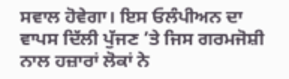ਸਵਾਲ ਹੋਵੇਗਾ। ਇਸ ਓਲੰਪੀਅਨ ਦਾ ਵਾਪਸ ਦਿੱਲੀ ਪੁੱਜਣ ’ਤੇ ਜਿਸ ਗਰਮਜੋਸ਼ੀ ਨਾਲ ਹਜ਼ਾਰਾਂ ਲੋਕਾਂ ਨੇ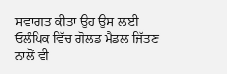ਸਵਾਗਤ ਕੀਤਾ ਉਹ ਉਸ ਲਈ ਓਲੰਪਿਕ ਵਿੱਚ ਗੋਲਡ ਮੈਡਲ ਜਿੱਤਣ ਨਾਲੋਂ ਵੀ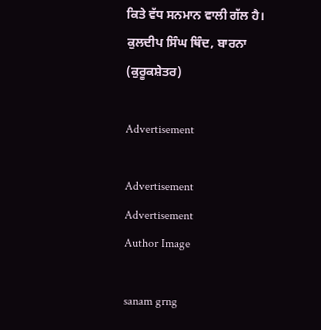ਕਿਤੇ ਵੱਧ ਸਨਮਾਨ ਵਾਲੀ ਗੱਲ ਹੈ।
ਕੁਲਦੀਪ ਸਿੰਘ ਥਿੰਦ, ਬਾਰਨਾ (ਕੁਰੂਕਸ਼ੇਤਰ)

Advertisement

Advertisement
Advertisement
Author Image

sanam grng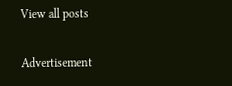View all posts

Advertisement